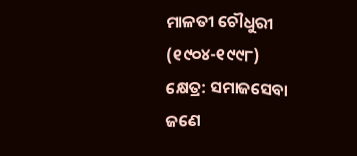ମାଳତୀ ଚୌଧୁରୀ
(୧୯୦୪-୧୯୯୮)
କ୍ଷେତ୍ର: ସମାଜସେବା
ଜଣେ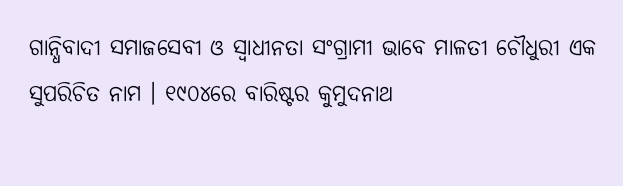ଗାନ୍ଧିବାଦୀ ସମାଜସେବୀ ଓ ସ୍ୱାଧୀନତା ସଂଗ୍ରାମୀ ଭାବେ ମାଳତୀ ଚୌଧୁରୀ ଏକ ସୁପରିଚିତ ନାମ । ୧୯୦୪ରେ ବାରିଷ୍ଟର କୁମୁଦନାଥ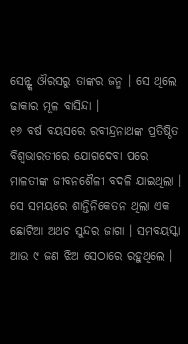ସେନ୍ଙ୍କ ଔରସରୁ ତାଙ୍କର ଜନ୍ମ । ସେ ଥିଲେ ଢାକାର ମୂଳ ବାସିନ୍ଦା ।
୧୬ ବର୍ଷ ବୟସରେ ରବୀନ୍ଦ୍ରନାଥଙ୍କ ପ୍ରତିଷ୍ଠିତ ବିଶ୍ୱଭାରତୀରେ ଯୋଗଦେବା ପରେ ମାଳତୀଙ୍କ ଜୀବନଶୈଳୀ ବଦଳି ଯାଇଥିଲା । ସେ ସମୟରେ ଶାନ୍ତିନିକେତନ ଥିଲା ଏକ ଛୋଟିଆ ଅଥଚ ସୁନ୍ଦର ଜାଗା । ସମବୟସ୍କା ଆଉ ୯ ଜଣ ଝିଅ ସେଠାରେ ରହୁଥିଲେ ।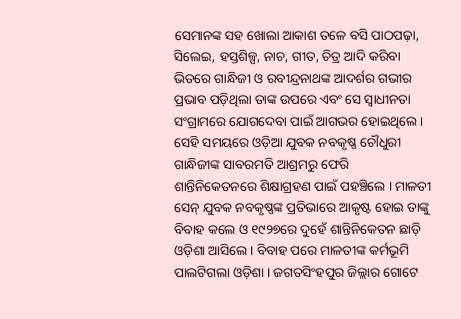ସେମାନଙ୍କ ସହ ଖୋଲା ଆକାଶ ତଳେ ବସି ପାଠପଢ଼ା, ସିଲେଇ, ହସ୍ତଶିଳ୍ପ, ନାଚ, ଗୀତ, ଚିତ୍ର ଆଦି କରିବା ଭିତରେ ଗାନ୍ଧିଜୀ ଓ ରବୀନ୍ଦ୍ରନାଥଙ୍କ ଆଦର୍ଶର ଗଭୀର ପ୍ରଭାବ ପଡ଼ିଥିଲା ତାଙ୍କ ଉପରେ ଏବଂ ସେ ସ୍ୱାଧୀନତା ସଂଗ୍ରାମରେ ଯୋଗଦେବା ପାଇଁ ଆଗଭର ହୋଇଥିଲେ ।
ସେହି ସମୟରେ ଓଡ଼ିଆ ଯୁବକ ନବକୃଷ୍ଣ ଚୌଧୁରୀ ଗାନ୍ଧିଜୀଙ୍କ ସାବରମତି ଆଶ୍ରମରୁ ଫେରି ଶାନ୍ତିନିକେତନରେ ଶିକ୍ଷାଗ୍ରହଣ ପାଇଁ ପହଞ୍ଚିଲେ । ମାଳତୀ ସେନ୍ ଯୁବକ ନବକୃଷ୍ଣଙ୍କ ପ୍ରତିଭାରେ ଆକୃଷ୍ଟ ହୋଇ ତାଙ୍କୁ ବିବାହ କଲେ ଓ ୧୯୨୭ରେ ଦୁହେଁ ଶାନ୍ତିନିକେତନ ଛାଡ଼ି ଓଡ଼ିଶା ଆସିଲେ । ବିବାହ ପରେ ମାଳତୀଙ୍କ କର୍ମଭୂମି ପାଲଟିଗଲା ଓଡ଼ିଶା । ଜଗତସିଂହପୁର ଜିଲ୍ଲାର ଗୋଟେ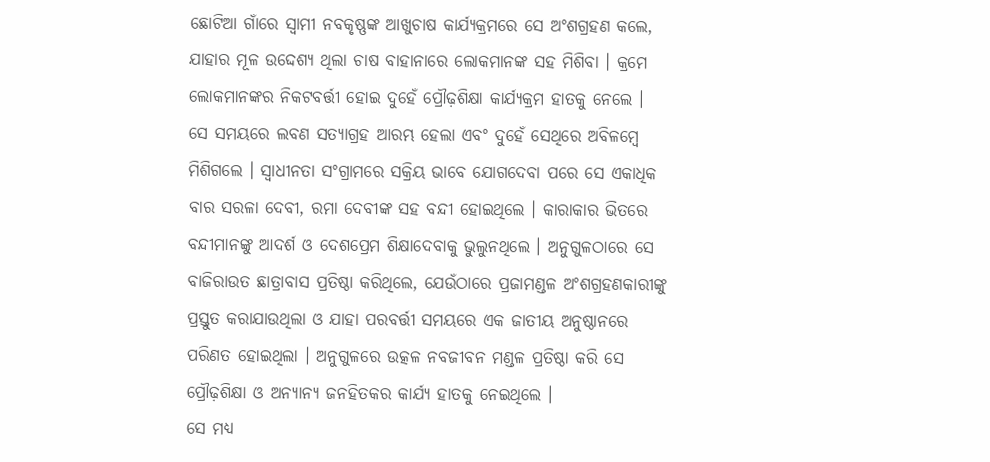ଛୋଟିଆ ଗାଁରେ ସ୍ୱାମୀ ନବକୃଷ୍ଣଙ୍କ ଆଖୁଚାଷ କାର୍ଯ୍ୟକ୍ରମରେ ସେ ଅଂଶଗ୍ରହଣ କଲେ, ଯାହାର ମୂଳ ଉଦ୍ଦେଶ୍ୟ ଥିଲା ଚାଷ ବାହାନାରେ ଲୋକମାନଙ୍କ ସହ ମିଶିବା । କ୍ରମେ ଲୋକମାନଙ୍କର ନିକଟବର୍ତ୍ତୀ ହୋଇ ଦୁହେଁ ପ୍ରୌଢ଼ଶିକ୍ଷା କାର୍ଯ୍ୟକ୍ରମ ହାତକୁ ନେଲେ ।
ସେ ସମୟରେ ଲବଣ ସତ୍ୟାଗ୍ରହ ଆରମ୍ଭ ହେଲା ଏବଂ ଦୁହେଁ ସେଥିରେ ଅବିଳମ୍ବେ ମିଶିଗଲେ । ସ୍ୱାଧୀନତା ସଂଗ୍ରାମରେ ସକ୍ରିୟ ଭାବେ ଯୋଗଦେବା ପରେ ସେ ଏକାଧିକ ବାର ସରଳା ଦେବୀ, ରମା ଦେବୀଙ୍କ ସହ ବନ୍ଦୀ ହୋଇଥିଲେ । କାରାକାର ଭିତରେ ବନ୍ଦୀମାନଙ୍କୁ ଆଦର୍ଶ ଓ ଦେଶପ୍ରେମ ଶିକ୍ଷାଦେବାକୁ ଭୁଲୁନଥିଲେ । ଅନୁଗୁଳଠାରେ ସେ ବାଜିରାଉତ ଛାତ୍ରାବାସ ପ୍ରତିଷ୍ଠା କରିଥିଲେ, ଯେଉଁଠାରେ ପ୍ରଜାମଣ୍ଡଳ ଅଂଶଗ୍ରହଣକାରୀଙ୍କୁ ପ୍ରସ୍ତୁତ କରାଯାଉଥିଲା ଓ ଯାହା ପରବର୍ତ୍ତୀ ସମୟରେ ଏକ ଜାତୀୟ ଅନୁଷ୍ଠାନରେ ପରିଣତ ହୋଇଥିଲା । ଅନୁଗୁଳରେ ଉତ୍କଳ ନବଜୀବନ ମଣ୍ଡଳ ପ୍ରତିଷ୍ଠା କରି ସେ ପ୍ରୌଢ଼ଶିକ୍ଷା ଓ ଅନ୍ୟାନ୍ୟ ଜନହିତକର କାର୍ଯ୍ୟ ହାତକୁ ନେଇଥିଲେ ।
ସେ ମଧ୍ୟ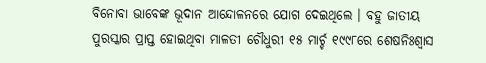ବିନୋବା ଭାବେଙ୍କ ଭୂଦାନ ଆନ୍ଦୋଳନରେ ଯୋଗ ଦେଇଥିଲେ । ବହୁ ଜାତୀୟ ପୁରସ୍କାର ପ୍ରାପ୍ତ ହୋଇଥିବା ମାଳତୀ ଚୌଧୁରୀ ୧୫ ମାର୍ଚ୍ଚ ୧୯୯୮ରେ ଶେଷନିଃଶ୍ୱାସ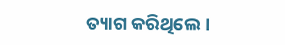ତ୍ୟାଗ କରିଥିଲେ।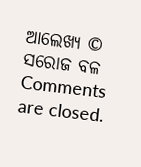ଆଲେଖ୍ୟ © ସରୋଜ ବଳ
Comments are closed.